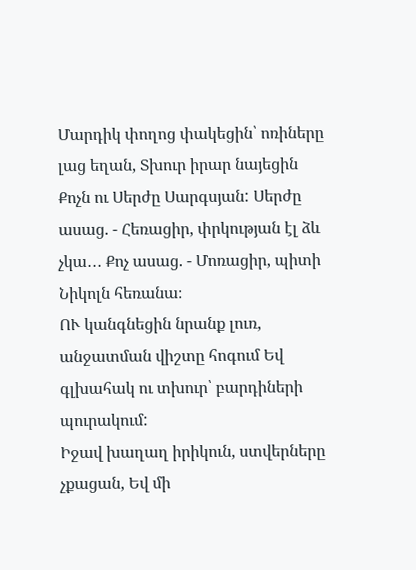Մարդիկ փողոց փակեցին՝ ոռիները լաց եղան, Տխուր իրար նայեցին Քոչն ու Սերժը Սարգսյան: Սերժը ասաց. - Հեռացիր, փրկության էլ ձև չկա․․․ Քոչ ասաց. - Մոռացիր, պիտի Նիկոլն հեռանա։
ՈՒ կանգնեցին նրանք լուռ, անջատման վիշտը հոգում Եվ գլխահակ ու տխուր՝ բարդիների պուրակում:
Իջավ խաղաղ իրիկուն, ստվերները չքացան, Եվ մի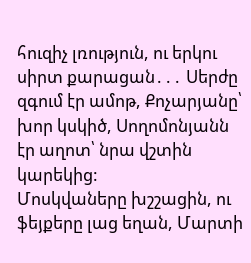հուզիչ լռություն, ու երկու սիրտ քարացան․․․ Սերժը զգում էր ամոթ, Քոչարյանը՝ խոր կսկիծ, Սողոմոնյանն էր աղոտ՝ նրա վշտին կարեկից:
Մոսկվաները խշշացին, ու ֆեյքերը լաց եղան, Մարտի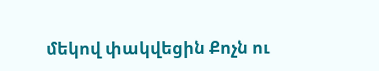մեկով փակվեցին Քոչն ու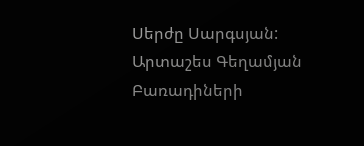Սերժը Սարգսյան:
Արտաշես Գեղամյան Բառադիների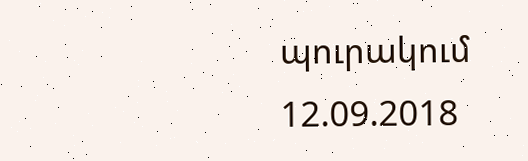պուրակում
12.09.2018